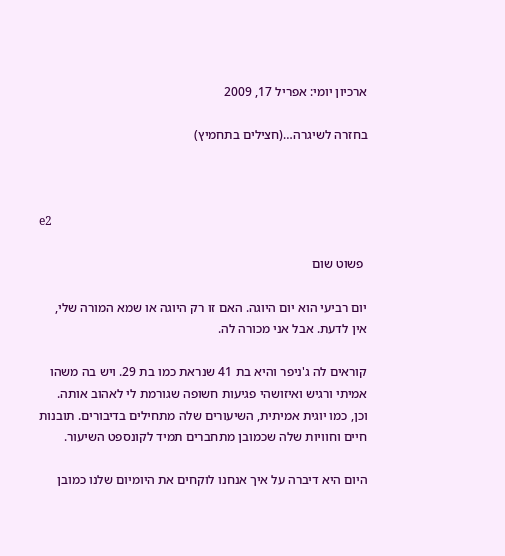ארכיון יומי: אפריל 17, 2009

בחזרה לשיגרה…(חצילים בתחמיץ)



e2

 פשוט שום

יום רביעי הוא יום היוגה. האם זו רק היוגה או שמא המורה שלי, אין לדעת. אבל אני מכורה לה.

קוראים לה ג'ניפר והיא בת 41 שנראת כמו בת 29. ויש בה משהו אמיתי ורגיש ואיזושהי פגיעות חשופה שגורמת לי לאהוב אותה. וכן, כמו יוגית אמיתית, השיעורים שלה מתחילים בדיבורים. תובנות חיים וחוויות שלה שכמובן מתחברים תמיד לקונספט השיעור.

היום היא דיברה על איך אנחנו לוקחים את היומיום שלנו כמובן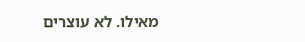מאילו. לא עוצרים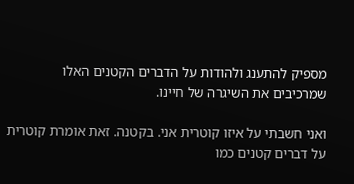מספיק להתענג ולהודות על הדברים הקטנים האלו שמרכיבים את השיגרה של חיינו.

ואני חשבתי על איזו קוטרית אני. בקטנה. זאת אומרת קוטרית על דברים קטנים כמו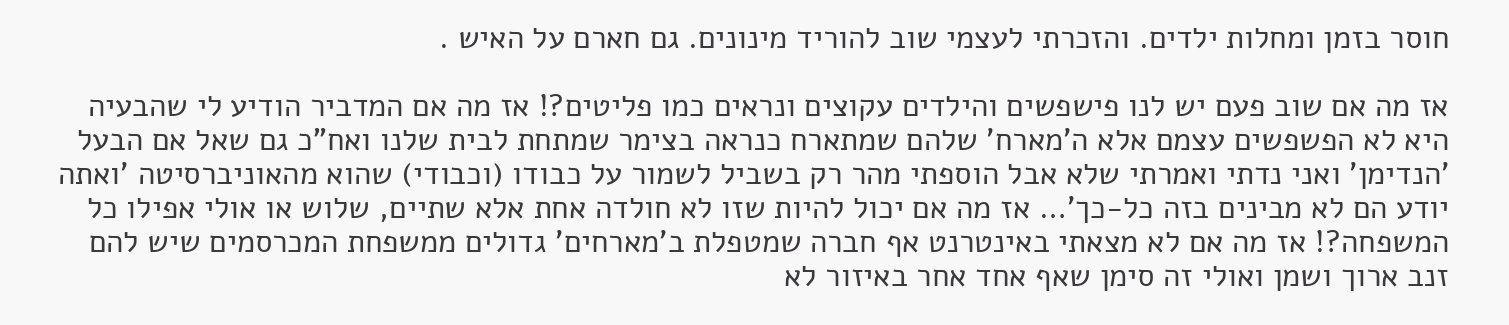חוסר בזמן ומחלות ילדים. והזכרתי לעצמי שוב להוריד מינונים. גם חארם על האיש .

אז מה אם שוב פעם יש לנו פישפשים והילדים עקוצים ונראים כמו פליטים?! אז מה אם המדביר הודיע לי שהבעיה היא לא הפשפשים עצמם אלא ה'מארח' שלהם שמתארח כנראה בצימר שמתחת לבית שלנו ואח"כ גם שאל אם הבעל 'הנדימן' ואני נדתי ואמרתי שלא אבל הוספתי מהר רק בשביל לשמור על כבודו (וכבודי) שהוא מהאוניברסיטה 'ואתה יודע הם לא מבינים בזה כל-כך'… אז מה אם יכול להיות שזו לא חולדה אחת אלא שתיים, שלוש או אולי אפילו כל המשפחה?! אז מה אם לא מצאתי באינטרנט אף חברה שמטפלת ב'מארחים' גדולים ממשפחת המכרסמים שיש להם זנב ארוך ושמן ואולי זה סימן שאף אחד אחר באיזור לא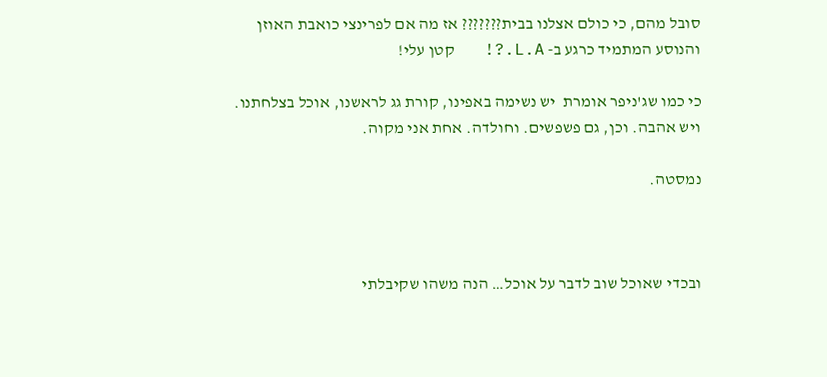סובל מהם, כי כולם אצלנו בבית??????? אז מה אם לפרינצי כואבת האוזן והנוסע המתמיד כרגע ב- L.A.?!   קטן עלי!

כי כמו שג'ניפר אומרת  יש נשימה באפינו, קורת גג לראשנו, אוכל בצלחתנו. ויש אהבה. וכן, גם פשפשים. וחולדה. אחת אני מקוה.

נמסטה.



ובכדי שאוכל שוב לדבר על אוכל… הנה משהו שקיבלתי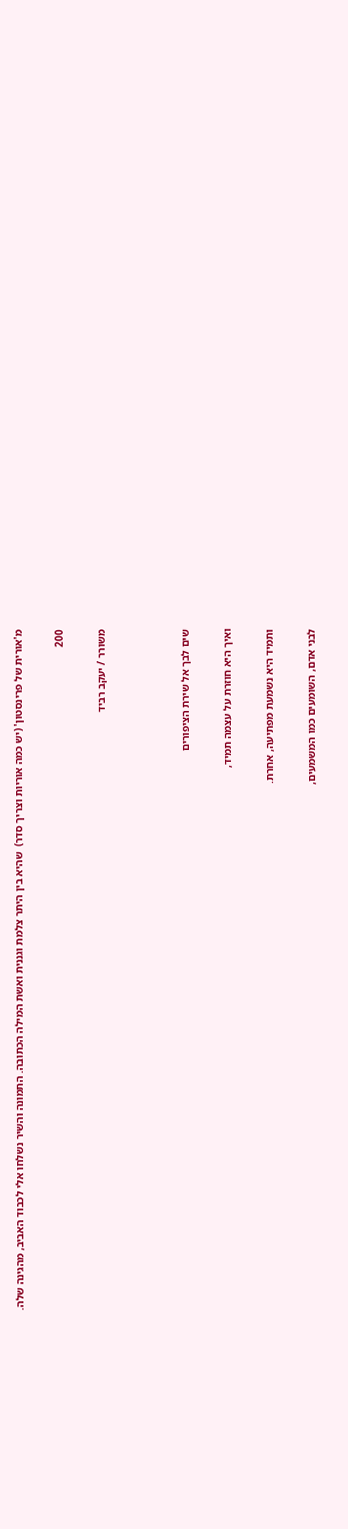מ'אורית של פרינסטון' (יש כמה אוריות וצריך סדר)  שהיא בין היתר צלמת וגננית ואשת המילה הכתובה. התמונה והשיר נשלחו אלי לכבוד האביב, מהגינה שלה.

200

משורר / יעקב רביד



שים לבך אל שירת הציפורים

ואיך היא חוזרת על עצמה תמיד,

ותמיד היא נשמעת מפתיעה, אחרת.

לבני אדם, השומעים כמו המשמעים,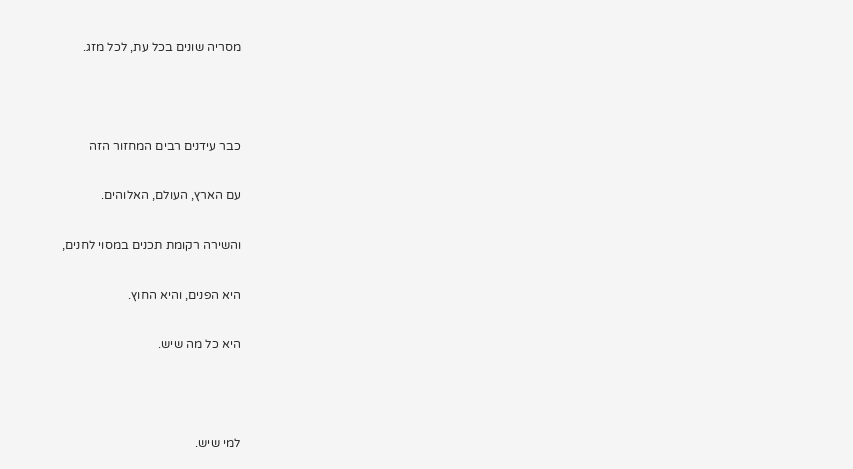מסריה שונים בכל עת, לכל מזג.



כבר עידנים רבים המחזור הזה

עם הארץ, העולם, האלוהים.

והשירה רקומת תכנים במסוי לחנים,

היא הפנים, והיא החוץ.

היא כל מה שיש.



למי שיש.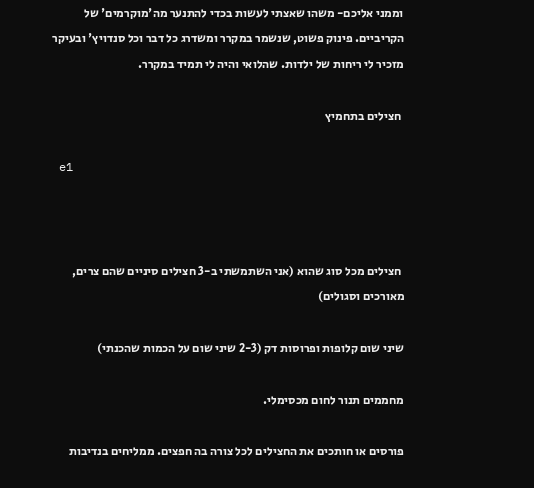וממני אליכם- משהו שאצתי לעשות בכדי להתנער מה'מוקרמים' של הקריביים. פינוק פשוט, שנשמר במקרר ומשדרג כל דבר וכל סנדויץ' ובעיקר מזכיר לי ריחות של ילדות. שהלואי והיה לי תמיד במקרר.

 חצילים בתחמיץ

 e1



 חצילים מכל סוג שהוא (אני השתמשתי ב-3 חצילים סיניים שהם צרים, מאורכים וסגולים)

שיני שום קלופות ופרוסות דק (2-3 שיני שום על הכמות שהכנתי)

מחממים תנור לחום מכסימלי.

פורסים או חותכים את החצילים לכל צורה בה חפצים. ממליחים בנדיבות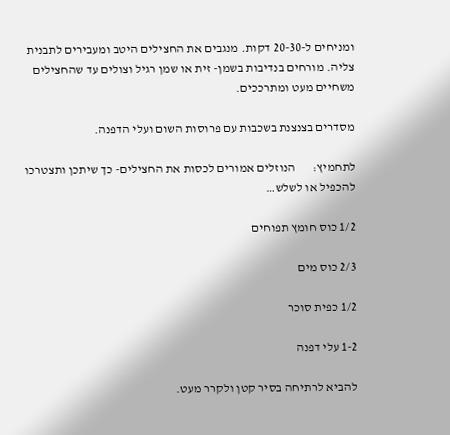ומניחים ל-20-30 דקות. מנגבים את החצילים היטב ומעבירים לתבנית צליה. מורחים בנדיבות בשמן- זית או שמן רגיל וצולים עד שהחצילים משחיים מעט ומתרככים.

מסדרים בצנצנת בשכבות עם פרוסות השום ועלי הדפנה.

לתחמיץ:       הנוזלים אמורים לכסות את החצילים- כך שיתכן ותצטרכו להכפיל או לשלש…

1/2 כוס חומץ תפוחים

2/3 כוס מים

1/2 כפית סוכר

1-2 עלי דפנה

להביא לרתיחה בסיר קטן ולקרר מעט.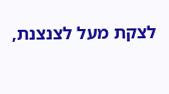לצקת מעל לצנצנת,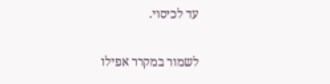עד לכיסוי.

לשמור במקרר אפילו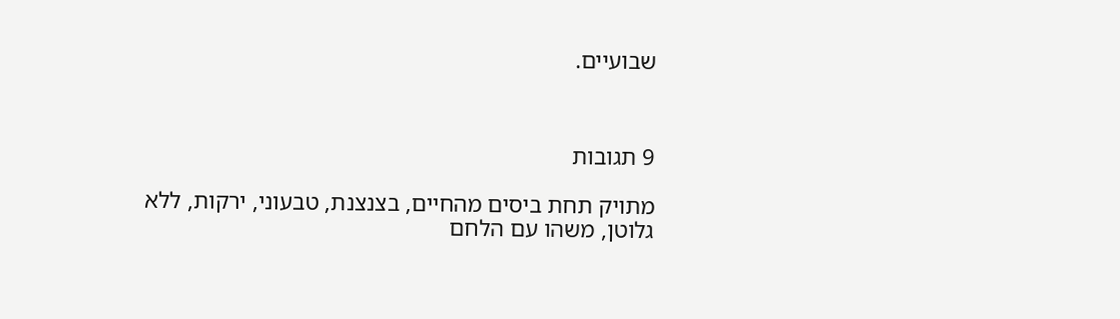שבועיים.



9 תגובות

מתויק תחת ביסים מהחיים, בצנצנת, טבעוני, ירקות, ללא גלוטן, משהו עם הלחם